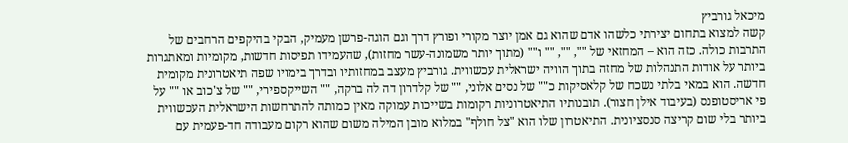מיכאל גורביץ
קשה למצוא בתחום יצירתי כלשהו אדם שהוא גם אמן יוצר מקורי ופורץ דרך וגם הוגה-פרשן מעמיק, הבקי בהיקפים הרחבים של התרבות כולה. כזה הוא – המחזאי של "", "", "" ו"" (מתוך יותר משמונה-עשר מחזות), שהעמידו תפיסות חדשות, מקומיות ומאתגרות ביותר על אודות התנהלות של מחזה בתוך הוויה ישראלית עכשווית. גורביץ מעצב במחזותיו ובדרך בימויו שפה תיאטרונית מקומית חדשה. הוא במאי בלתי נשכח של קלאסיקות כ"" של נסים אלוני, "" של קלדרון דה לה ברקה, "" השייקספירי, "" של צ'כוב או "" על פי אריסטופנס (בעיבוד אילן חצור). תובנותיו התיאטרוניות רקומות בשייכות עמוקה מאין כמותה להתרחשות הישראלית העכשווית ביותר בלי שום קריצה סנסציונית. התיאטרון שלו הוא "צל חולף" במלוא מובן המילה משום שהוא רקום מעבודה חד-פעמית עם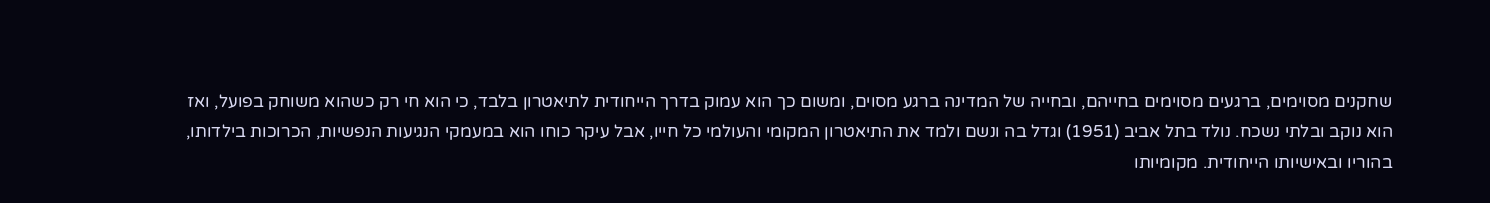שחקנים מסוימים, ברגעים מסוימים בחייהם, ובחייה של המדינה ברגע מסוים, ומשום כך הוא עמוק בדרך הייחודית לתיאטרון בלבד, כי הוא חי רק כשהוא משוחק בפועל, ואז הוא נוקב ובלתי נשכח. נולד בתל אביב (1951) וגדל בה ונשם ולמד את התיאטרון המקומי והעולמי כל חייו, אבל עיקר כוחו הוא במעמקי הנגיעות הנפשיות, הכרוכות בילדותו, בהוריו ובאישיותו הייחודית. מקומיותו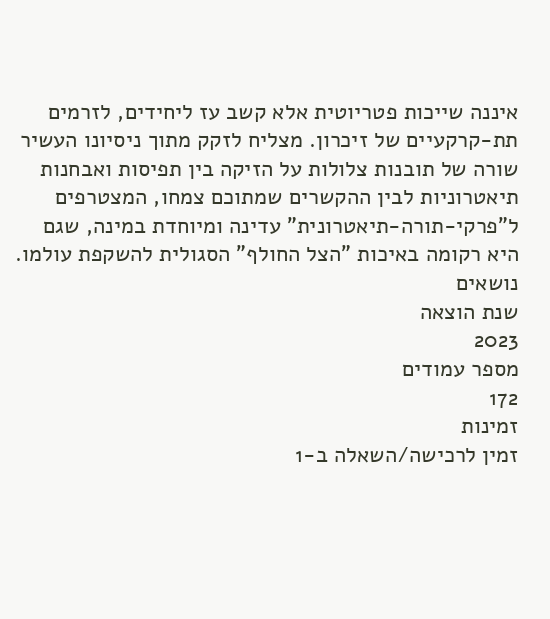איננה שייכות פטריוטית אלא קשב עז ליחידים, לזרמים תת-קרקעיים של זיכרון. מצליח לזקק מתוך ניסיונו העשיר שורה של תובנות צלולות על הזיקה בין תפיסות ואבחנות תיאטרוניות לבין ההקשרים שמתוכם צמחו, המצטרפים ל"פרקי-תורה-תיאטרונית" עדינה ומיוחדת במינה, שגם היא רקומה באיכות "הצל החולף" הסגולית להשקפת עולמו.
נושאים
שנת הוצאה
2023
מספר עמודים
172
זמינות
זמין לרכישה/השאלה ב-1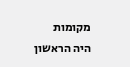מקומות
היה הראשון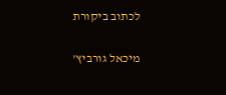לכתוב ביקורת

מיכאל גורביץ'